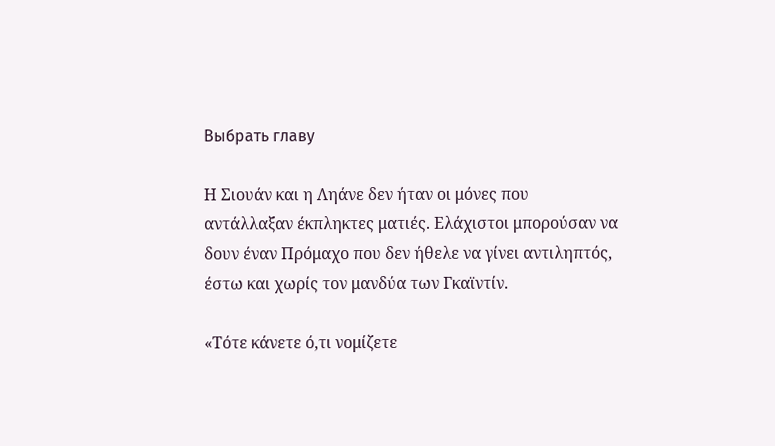Выбрать главу

Η Σιουάν και η Ληάνε δεν ήταν οι μόνες που αντάλλαξαν έκπληκτες ματιές. Ελάχιστοι μπορούσαν να δουν έναν Πρόμαχο που δεν ήθελε να γίνει αντιληπτός, έστω και χωρίς τον μανδύα των Γκαϊντίν.

«Τότε κάνετε ό,τι νομίζετε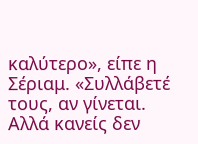καλύτερο», είπε η Σέριαμ. «Συλλάβετέ τους, αν γίνεται. Αλλά κανείς δεν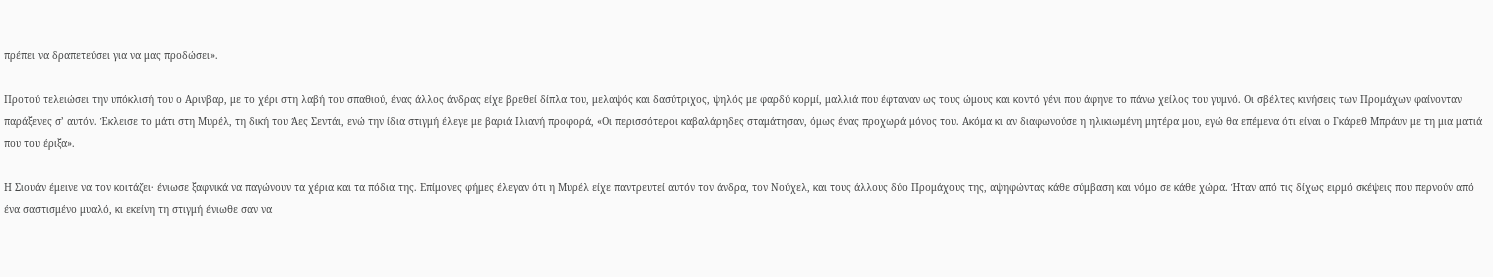πρέπει να δραπετεύσει για να μας προδώσει».

Προτού τελειώσει την υπόκλισή του ο Αρινβαρ, με το χέρι στη λαβή του σπαθιού, ένας άλλος άνδρας είχε βρεθεί δίπλα του, μελαψός και δασύτριχος, ψηλός με φαρδύ κορμί, μαλλιά που έφταναν ως τους ώμους και κοντό γένι που άφηνε το πάνω χείλος του γυμνό. Οι σβέλτες κινήσεις των Προμάχων φαίνονταν παράξενες σ’ αυτόν. Έκλεισε το μάτι στη Μυρέλ, τη δική του Άες Σεντάι, ενώ την ίδια στιγμή έλεγε με βαριά Ιλιανή προφορά, «Οι περισσότεροι καβαλάρηδες σταμάτησαν, όμως ένας προχωρά μόνος του. Ακόμα κι αν διαφωνούσε η ηλικιωμένη μητέρα μου, εγώ θα επέμενα ότι είναι ο Γκάρεθ Μπράυν με τη μια ματιά που του έριξα».

Η Σιουάν έμεινε να τον κοιτάζει· ένιωσε ξαφνικά να παγώνουν τα χέρια και τα πόδια της. Επίμονες φήμες έλεγαν ότι η Μυρέλ είχε παντρευτεί αυτόν τον άνδρα, τον Νούχελ, και τους άλλους δύο Προμάχους της, αψηφώντας κάθε σύμβαση και νόμο σε κάθε χώρα. Ήταν από τις δίχως ειρμό σκέψεις που περνούν από ένα σαστισμένο μυαλό, κι εκείνη τη στιγμή ένιωθε σαν να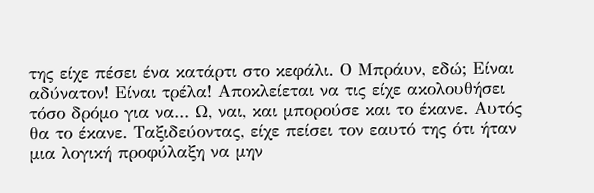της είχε πέσει ένα κατάρτι στο κεφάλι. Ο Μπράυν, εδώ; Είναι αδύνατον! Είναι τρέλα! Αποκλείεται να τις είχε ακολουθήσει τόσο δρόμο για να... Ω, ναι, και μπορούσε και το έκανε. Αυτός θα το έκανε. Ταξιδεύοντας, είχε πείσει τον εαυτό της ότι ήταν μια λογική προφύλαξη να μην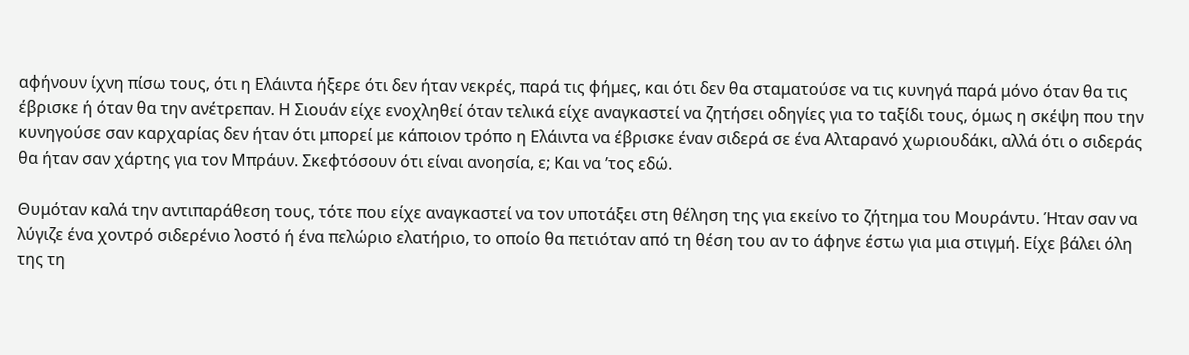αφήνουν ίχνη πίσω τους, ότι η Ελάιντα ήξερε ότι δεν ήταν νεκρές, παρά τις φήμες, και ότι δεν θα σταματούσε να τις κυνηγά παρά μόνο όταν θα τις έβρισκε ή όταν θα την ανέτρεπαν. Η Σιουάν είχε ενοχληθεί όταν τελικά είχε αναγκαστεί να ζητήσει οδηγίες για το ταξίδι τους, όμως η σκέψη που την κυνηγούσε σαν καρχαρίας δεν ήταν ότι μπορεί με κάποιον τρόπο η Ελάιντα να έβρισκε έναν σιδερά σε ένα Αλταρανό χωριουδάκι, αλλά ότι ο σιδεράς θα ήταν σαν χάρτης για τον Μπράυν. Σκεφτόσουν ότι είναι ανοησία, ε; Και να ’τος εδώ.

Θυμόταν καλά την αντιπαράθεση τους, τότε που είχε αναγκαστεί να τον υποτάξει στη θέληση της για εκείνο το ζήτημα του Μουράντυ. Ήταν σαν να λύγιζε ένα χοντρό σιδερένιο λοστό ή ένα πελώριο ελατήριο, το οποίο θα πετιόταν από τη θέση του αν το άφηνε έστω για μια στιγμή. Είχε βάλει όλη της τη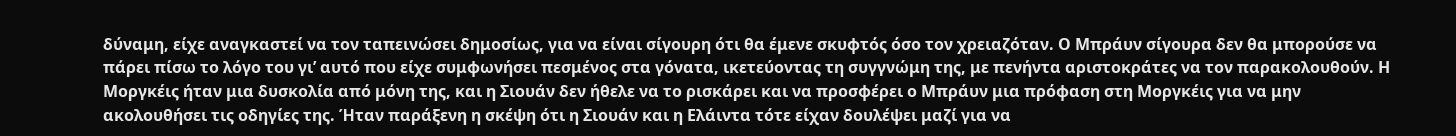δύναμη, είχε αναγκαστεί να τον ταπεινώσει δημοσίως, για να είναι σίγουρη ότι θα έμενε σκυφτός όσο τον χρειαζόταν. Ο Μπράυν σίγουρα δεν θα μπορούσε να πάρει πίσω το λόγο του γι’ αυτό που είχε συμφωνήσει πεσμένος στα γόνατα, ικετεύοντας τη συγγνώμη της, με πενήντα αριστοκράτες να τον παρακολουθούν. Η Μοργκέις ήταν μια δυσκολία από μόνη της, και η Σιουάν δεν ήθελε να το ρισκάρει και να προσφέρει ο Μπράυν μια πρόφαση στη Μοργκέις για να μην ακολουθήσει τις οδηγίες της. Ήταν παράξενη η σκέψη ότι η Σιουάν και η Ελάιντα τότε είχαν δουλέψει μαζί για να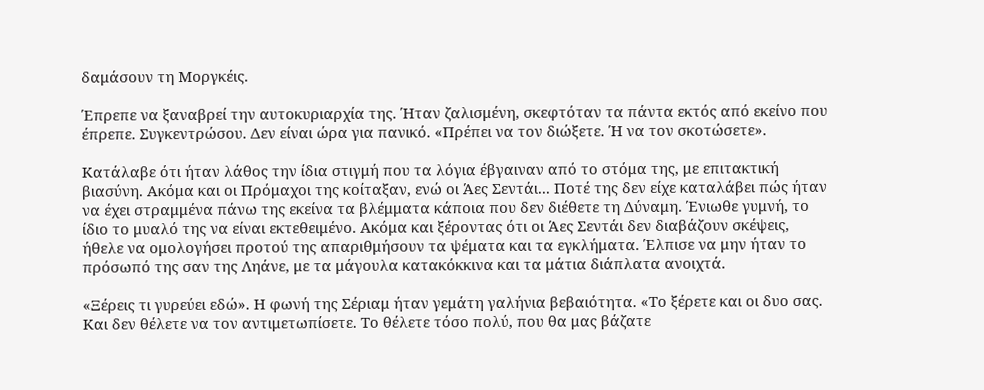δαμάσουν τη Μοργκέις.

Έπρεπε να ξαναβρεί την αυτοκυριαρχία της. Ήταν ζαλισμένη, σκεφτόταν τα πάντα εκτός από εκείνο που έπρεπε. Συγκεντρώσου. Δεν είναι ώρα για πανικό. «Πρέπει να τον διώξετε. Ή να τον σκοτώσετε».

Κατάλαβε ότι ήταν λάθος την ίδια στιγμή που τα λόγια έβγαιναν από το στόμα της, με επιτακτική βιασύνη. Ακόμα και οι Πρόμαχοι της κοίταξαν, ενώ οι Άες Σεντάι... Ποτέ της δεν είχε καταλάβει πώς ήταν να έχει στραμμένα πάνω της εκείνα τα βλέμματα κάποια που δεν διέθετε τη Δύναμη. Ένιωθε γυμνή, το ίδιο το μυαλό της να είναι εκτεθειμένο. Ακόμα και ξέροντας ότι οι Άες Σεντάι δεν διαβάζουν σκέψεις, ήθελε να ομολογήσει προτού της απαριθμήσουν τα ψέματα και τα εγκλήματα. Έλπισε να μην ήταν το πρόσωπό της σαν της Ληάνε, με τα μάγουλα κατακόκκινα και τα μάτια διάπλατα ανοιχτά.

«Ξέρεις τι γυρεύει εδώ». Η φωνή της Σέριαμ ήταν γεμάτη γαλήνια βεβαιότητα. «Το ξέρετε και οι δυο σας. Και δεν θέλετε να τον αντιμετωπίσετε. Το θέλετε τόσο πολύ, που θα μας βάζατε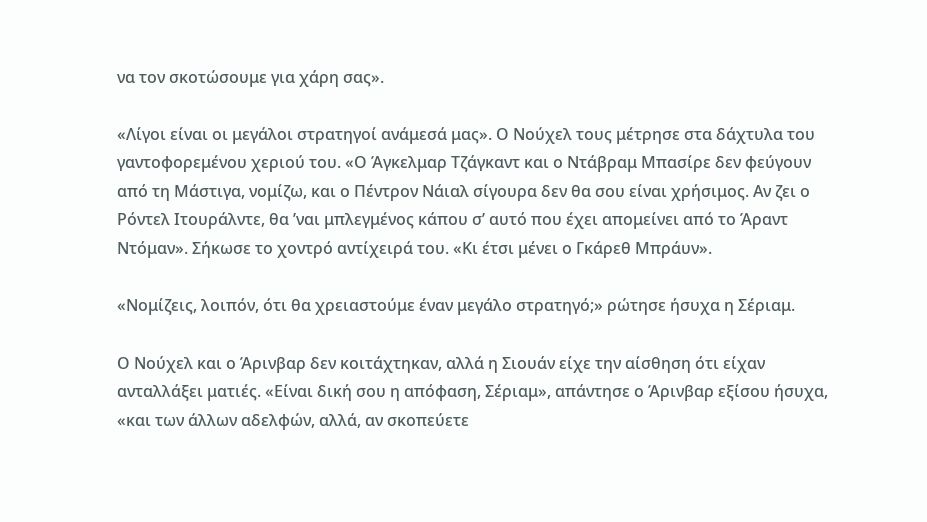να τον σκοτώσουμε για χάρη σας».

«Λίγοι είναι οι μεγάλοι στρατηγοί ανάμεσά μας». Ο Νούχελ τους μέτρησε στα δάχτυλα του γαντοφορεμένου χεριού του. «Ο Άγκελμαρ Τζάγκαντ και ο Ντάβραμ Μπασίρε δεν φεύγουν από τη Μάστιγα, νομίζω, και ο Πέντρον Νάιαλ σίγουρα δεν θα σου είναι χρήσιμος. Αν ζει ο Ρόντελ Ιτουράλντε, θα ’ναι μπλεγμένος κάπου σ’ αυτό που έχει απομείνει από το Άραντ Ντόμαν». Σήκωσε το χοντρό αντίχειρά του. «Κι έτσι μένει ο Γκάρεθ Μπράυν».

«Νομίζεις, λοιπόν, ότι θα χρειαστούμε έναν μεγάλο στρατηγό;» ρώτησε ήσυχα η Σέριαμ.

Ο Νούχελ και ο Άρινβαρ δεν κοιτάχτηκαν, αλλά η Σιουάν είχε την αίσθηση ότι είχαν ανταλλάξει ματιές. «Είναι δική σου η απόφαση, Σέριαμ», απάντησε ο Άρινβαρ εξίσου ήσυχα, «και των άλλων αδελφών, αλλά, αν σκοπεύετε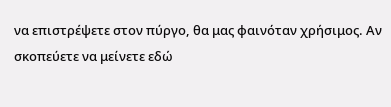να επιστρέψετε στον πύργο, θα μας φαινόταν χρήσιμος. Αν σκοπεύετε να μείνετε εδώ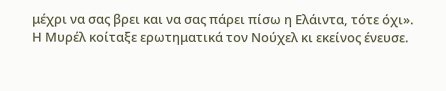μέχρι να σας βρει και να σας πάρει πίσω η Ελάιντα, τότε όχι». Η Μυρέλ κοίταξε ερωτηματικά τον Νούχελ κι εκείνος ένευσε.